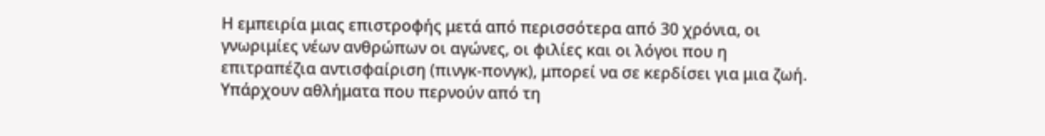Η εμπειρία μιας επιστροφής μετά από περισσότερα από 30 χρόνια, οι γνωριμίες νέων ανθρώπων οι αγώνες, οι φιλίες και οι λόγοι που η επιτραπέζια αντισφαίριση (πινγκ-πονγκ), μπορεί να σε κερδίσει για μια ζωή. Υπάρχουν αθλήματα που περνούν από τη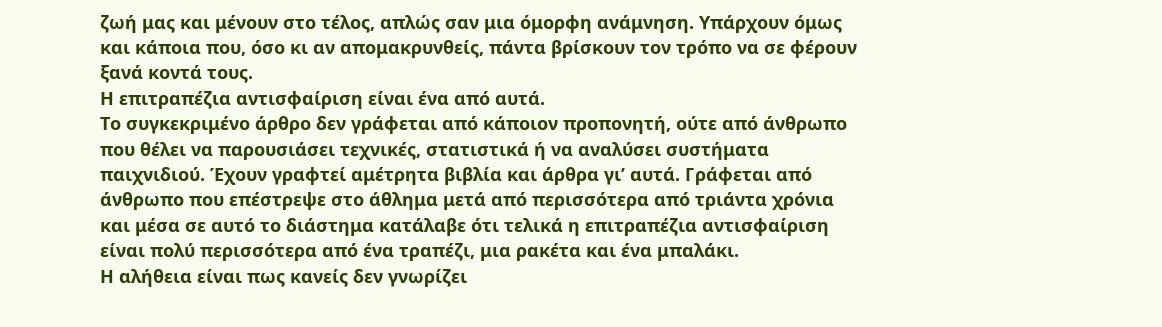ζωή μας και μένουν στο τέλος, απλώς σαν μια όμορφη ανάμνηση. Υπάρχουν όμως και κάποια που, όσο κι αν απομακρυνθείς, πάντα βρίσκουν τον τρόπο να σε φέρουν ξανά κοντά τους.
Η επιτραπέζια αντισφαίριση είναι ένα από αυτά.
Το συγκεκριμένο άρθρο δεν γράφεται από κάποιον προπονητή, ούτε από άνθρωπο που θέλει να παρουσιάσει τεχνικές, στατιστικά ή να αναλύσει συστήματα παιχνιδιού. Έχουν γραφτεί αμέτρητα βιβλία και άρθρα γι’ αυτά. Γράφεται από άνθρωπο που επέστρεψε στο άθλημα μετά από περισσότερα από τριάντα χρόνια και μέσα σε αυτό το διάστημα κατάλαβε ότι τελικά η επιτραπέζια αντισφαίριση είναι πολύ περισσότερα από ένα τραπέζι, μια ρακέτα και ένα μπαλάκι.
Η αλήθεια είναι πως κανείς δεν γνωρίζει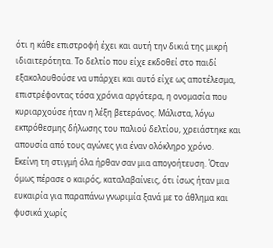ότι η κάθε επιστροφή έχει και αυτή την δικιά της μικρή ιδιαιτερότητα. Το δελτίο που είχε εκδοθεί στο παιδί εξακολουθούσε να υπάρχει και αυτό είχε ως αποτέλεσμα, επιστρέφοντας τόσα χρόνια αργότερα, η ονομασία που κυριαρχούσε ήταν η λέξη βετεράνος. Μάλιστα, λόγω εκπρόθεσμης δήλωσης του παλιού δελτίου, χρειάστηκε και απουσία από τους αγώνες για έναν ολόκληρο χρόνο.
Εκείνη τη στιγμή όλα ήρθαν σαν μια απογοήτευση. Όταν όμως πέρασε ο καιρός, καταλαβαίνεις, ότι ίσως ήταν μια ευκαιρία για παραπάνω γνωριμία ξανά με το άθλημα και φυσικά χωρίς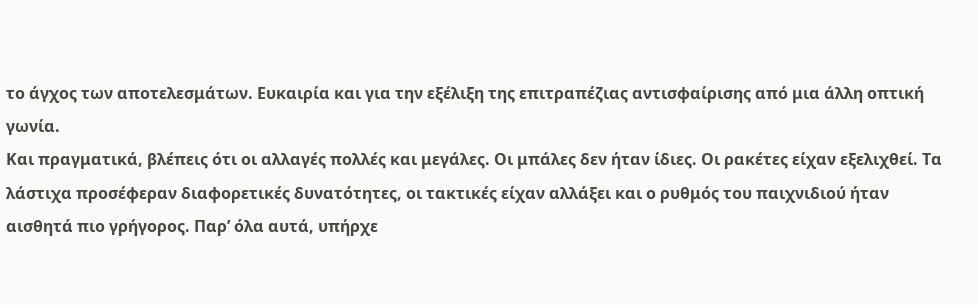το άγχος των αποτελεσμάτων. Ευκαιρία και για την εξέλιξη της επιτραπέζιας αντισφαίρισης από μια άλλη οπτική γωνία.
Και πραγματικά, βλέπεις ότι οι αλλαγές πολλές και μεγάλες. Οι μπάλες δεν ήταν ίδιες. Οι ρακέτες είχαν εξελιχθεί. Τα λάστιχα προσέφεραν διαφορετικές δυνατότητες, οι τακτικές είχαν αλλάξει και ο ρυθμός του παιχνιδιού ήταν αισθητά πιο γρήγορος. Παρ’ όλα αυτά, υπήρχε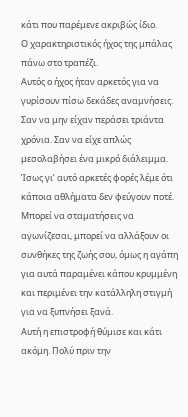κάτι που παρέμενε ακριβώς ίδιο.
Ο χαρακτηριστικός ήχος της μπάλας πάνω στο τραπέζι.
Αυτός ο ήχος ήταν αρκετός για να γυρίσουν πίσω δεκάδες αναμνήσεις. Σαν να μην είχαν περάσει τριάντα χρόνια. Σαν να είχε απλώς μεσολαβήσει ένα μικρό διάλειμμα. Ίσως γι’ αυτό αρκετές φορές λέμε ότι κάποια αθλήματα δεν φεύγουν ποτέ. Μπορεί να σταματήσεις να αγωνίζεσαι, μπορεί να αλλάξουν οι συνθήκες της ζωής σου, όμως η αγάπη για αυτά παραμένει κάπου κρυμμένη και περιμένει την κατάλληλη στιγμή για να ξυπνήσει ξανά.
Αυτή η επιστροφή θύμισε και κάτι ακόμη. Πολύ πριν την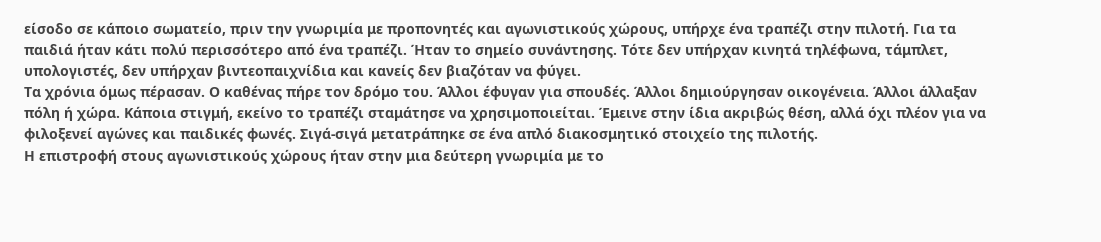είσοδο σε κάποιο σωματείο, πριν την γνωριμία με προπονητές και αγωνιστικούς χώρους, υπήρχε ένα τραπέζι στην πιλοτή. Για τα παιδιά ήταν κάτι πολύ περισσότερο από ένα τραπέζι. Ήταν το σημείο συνάντησης. Τότε δεν υπήρχαν κινητά τηλέφωνα, τάμπλετ, υπολογιστές, δεν υπήρχαν βιντεοπαιχνίδια και κανείς δεν βιαζόταν να φύγει.
Τα χρόνια όμως πέρασαν. Ο καθένας πήρε τον δρόμο του. Άλλοι έφυγαν για σπουδές. Άλλοι δημιούργησαν οικογένεια. Άλλοι άλλαξαν πόλη ή χώρα. Κάποια στιγμή, εκείνο το τραπέζι σταμάτησε να χρησιμοποιείται. Έμεινε στην ίδια ακριβώς θέση, αλλά όχι πλέον για να φιλοξενεί αγώνες και παιδικές φωνές. Σιγά-σιγά μετατράπηκε σε ένα απλό διακοσμητικό στοιχείο της πιλοτής.
Η επιστροφή στους αγωνιστικούς χώρους ήταν στην μια δεύτερη γνωριμία με το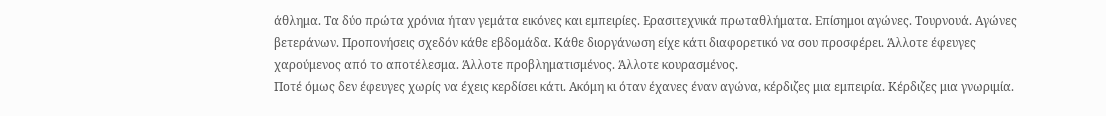άθλημα. Τα δύο πρώτα χρόνια ήταν γεμάτα εικόνες και εμπειρίες. Ερασιτεχνικά πρωταθλήματα. Επίσημοι αγώνες. Τουρνουά. Αγώνες βετεράνων. Προπονήσεις σχεδόν κάθε εβδομάδα. Κάθε διοργάνωση είχε κάτι διαφορετικό να σου προσφέρει. Άλλοτε έφευγες χαρούμενος από το αποτέλεσμα. Άλλοτε προβληματισμένος. Άλλοτε κουρασμένος.
Ποτέ όμως δεν έφευγες χωρίς να έχεις κερδίσει κάτι. Ακόμη κι όταν έχανες έναν αγώνα, κέρδιζες μια εμπειρία. Κέρδιζες μια γνωριμία.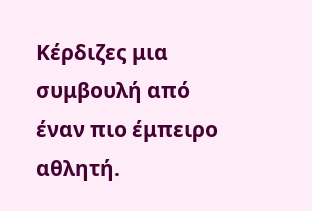Κέρδιζες μια συμβουλή από έναν πιο έμπειρο αθλητή.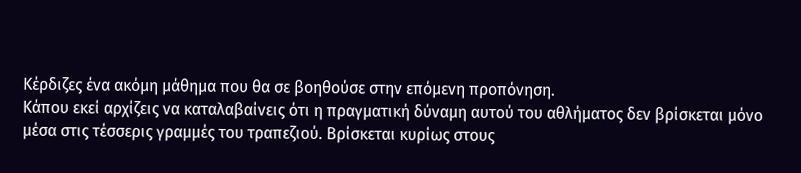Κέρδιζες ένα ακόμη μάθημα που θα σε βοηθούσε στην επόμενη προπόνηση.
Κάπου εκεί αρχίζεις να καταλαβαίνεις ότι η πραγματική δύναμη αυτού του αθλήματος δεν βρίσκεται μόνο μέσα στις τέσσερις γραμμές του τραπεζιού. Βρίσκεται κυρίως στους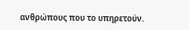ανθρώπους που το υπηρετούν.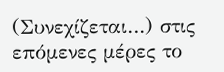(Συνεχίζεται…) στις επόμενες μέρες το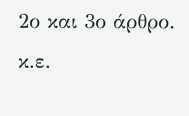2ο και 3ο άρθρο.
κ.ε.